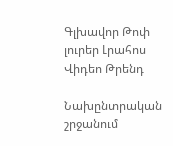Գլխավոր Թոփ լուրեր Լրահոս Վիդեո Թրենդ

Նախընտրական շրջանում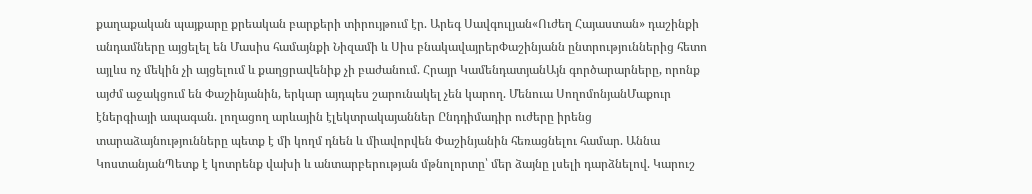քաղաքական պայքարը քրեական բարքերի տիրույթում էր. Արեգ Սավգուլյան«Ուժեղ Հայաստան» դաշինքի անդամները այցելել են Մասիս համայնքի Նիզամի և Սիս բնակավայրերՓաշինյանն ընտրություններից հետո այլևս ոչ մեկին չի այցելում և քաղցրավենիք չի բաժանում. Հրայր ԿամենդատյանԱյն գործարարները, որոնք այժմ աջակցում են Փաշինյանին, երկար այդպես շարունակել չեն կարող. Մենուա ՍողոմոնյանՄաքուր էներգիայի ապագան. լողացող արևային էլեկտրակայաններ Ընդդիմադիր ուժերը իրենց տարաձայնությունները պետք է մի կողմ դնեն և միավորվեն Փաշինյանին հեռացնելու համար. Աննա ԿոստանյանՊետք է կոտրենք վախի և անտարբերության մթնոլորտը՝ մեր ձայնը լսելի դարձնելով. Կարուշ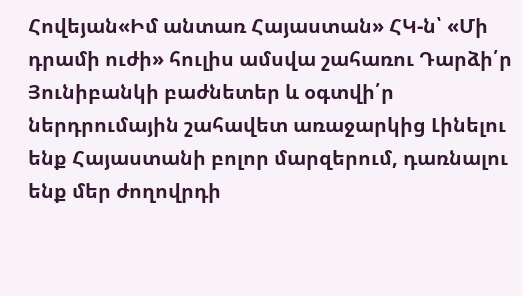Հովեյան«Իմ անտառ Հայաստան» ՀԿ-ն՝ «Մի դրամի ուժի» հուլիս ամսվա շահառու Դարձի՛ր Յունիբանկի բաժնետեր և օգտվի՛ր ներդրումային շահավետ առաջարկից Լինելու ենք Հայաստանի բոլոր մարզերում, դառնալու ենք մեր ժողովրդի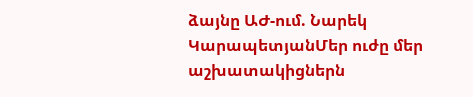ձայնը ԱԺ-ում. Նարեկ ԿարապետյանՄեր ուժը մեր աշխատակիցներն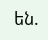են.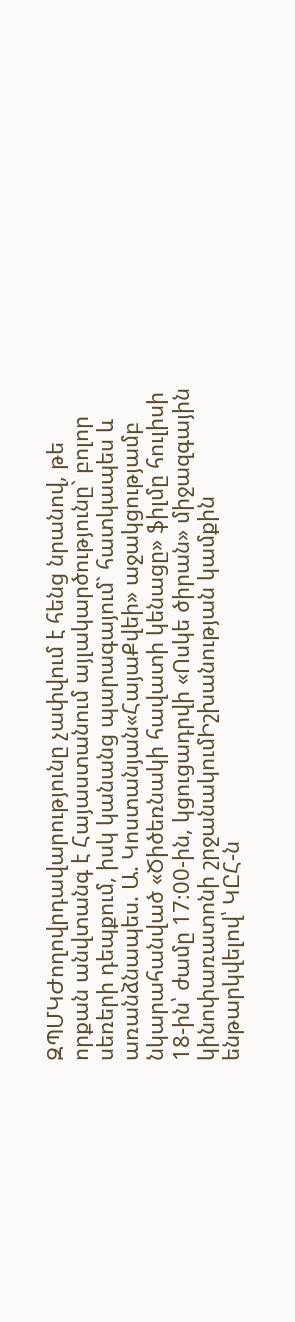ԶՊՄԿԺողովրդավարությունը չափվում է հենց նրանով, թե որքան անվտանգ է Հայաստանում այլակարծությունը` բոլոր սեռերի դեպքում, իսկ կանանց պարագայում` հատկապես և առանձնապես. Ա. Կոստանյան«ՀայաՔվեի» աջակցությամբ նկարահանված «Ծիծեռնակի հավատի կենացը» ֆիլմը հուլիսի 18-ին՝ ժամը 17։00-ին, կցուցադրվի «Ոսկե ծիրան» միջազգային կինոփառատոնի շրջանակումԻշխանության կամքին ենթարկվելով՝ ԿԸՀ-ն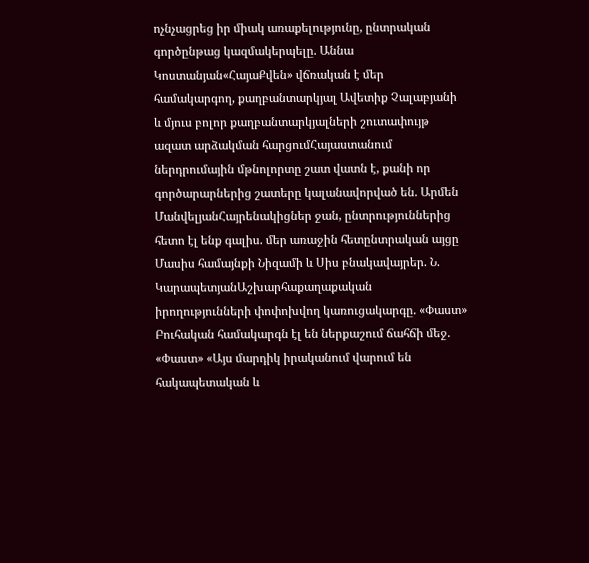ոչնչացրեց իր միակ առաքելությունը, ընտրական գործընթաց կազմակերպելը. Աննա Կոստանյան«ՀայաՔվեն» վճռական է մեր համակարգող, քաղբանտարկյալ Ավետիք Չալաբյանի և մյուս բոլոր քաղբանտարկյալների շուտափույթ ազատ արձակման հարցումՀայաստանում ներդրումային մթնոլորտը շատ վատն է, քանի որ գործարարներից շատերը կալանավորված են. Արմեն ՄանվելյանՀայրենակիցներ ջան, ընտրություններից հետո էլ ենք գալիս. մեր առաջին հետընտրական այցը Մասիս համայնքի Նիզամի և Սիս բնակավայրեր. Ն. ԿարապետյանԱշխարհաքաղաքական իրողությունների փոփոխվող կառուցակարգը. «Փաստ» Բուհական համակարգն էլ են ներքաշում ճահճի մեջ. «Փաստ» «Այս մարդիկ իրականում վարում են հակապետական և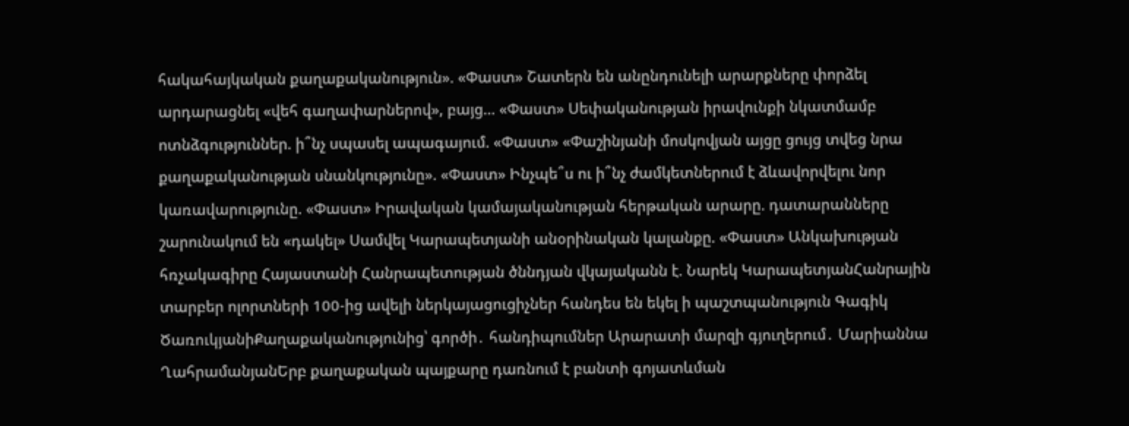հակահայկական քաղաքականություն». «Փաստ» Շատերն են անընդունելի արարքները փորձել արդարացնել «վեհ գաղափարներով», բայց... «Փաստ» Սեփականության իրավունքի նկատմամբ ոտնձգություններ. ի՞նչ սպասել ապագայում. «Փաստ» «Փաշինյանի մոսկովյան այցը ցույց տվեց նրա քաղաքականության սնանկությունը». «Փաստ» Ինչպե՞ս ու ի՞նչ ժամկետներում է ձևավորվելու նոր կառավարությունը. «Փաստ» Իրավական կամայականության հերթական արարը. դատարանները շարունակում են «դակել» Սամվել Կարապետյանի անօրինական կալանքը. «Փաստ» Անկախության հռչակագիրը Հայաստանի Հանրապետության ծննդյան վկայականն է. Նարեկ ԿարապետյանՀանրային տարբեր ոլորտների 100-ից ավելի ներկայացուցիչներ հանդես են եկել ի պաշտպանություն Գագիկ ԾառուկյանիՔաղաքականությունից՝ գործի․ հանդիպումներ Արարատի մարզի գյուղերում․ Մարիաննա ՂահրամանյանԵրբ քաղաքական պայքարը դառնում է բանտի գոյատևման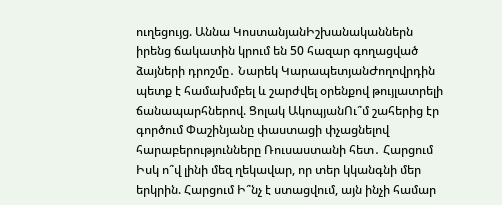ուղեցույց. Աննա ԿոստանյանԻշխանականներն իրենց ճակատին կրում են 50 հազար գողացված ձայների դրոշմը․ Նարեկ ԿարապետյանԺողովրդին պետք է համախմբել և շարժվել օրենքով թույլատրելի ճանապարհներով. Ցոլակ ԱկոպյանՈւ՞մ շահերից էր գործում Փաշինյանը փաստացի փչացնելով հարաբերությունները Ռուսաստանի հետ․ Հարցում Իսկ ո՞վ լինի մեզ ղեկավար, որ տեր կկանգնի մեր երկրին. Հարցում Ի՞նչ է ստացվում, այն ինչի համար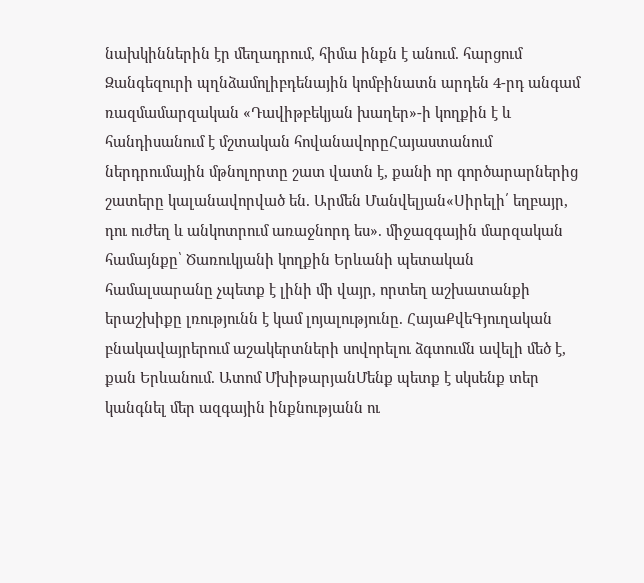նախկիններին էր մեղադրում, հիմա ինքն է անում. հարցում Զանգեզուրի պղնձամոլիբդենային կոմբինատն արդեն 4-րդ անգամ ռազմամարզական «Դավիթբեկյան խաղեր»-ի կողքին է և հանդիսանում է մշտական հովանավորըՀայաստանում ներդրումային մթնոլորտը շատ վատն է, քանի որ գործարարներից շատերը կալանավորված են. Արմեն Մանվելյան«Սիրելի՛ եղբայր, դու ուժեղ և անկոտրում առաջնորդ ես». միջազգային մարզական համայնքը՝ Ծառուկյանի կողքին Երևանի պետական համալսարանը չպետք է լինի մի վայր, որտեղ աշխատանքի երաշխիքը լռությունն է կամ լոյալությունը. ՀայաՔվեԳյուղական բնակավայրերում աշակերտների սովորելու ձգտումն ավելի մեծ է, քան Երևանում. Ատոմ ՄխիթարյանՄենք պետք է սկսենք տեր կանգնել մեր ազգային ինքնությանն ու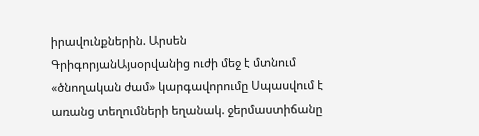իրավունքներին. Արսեն ԳրիգորյանԱյսօրվանից ուժի մեջ է մտնում «ծնողական ժամ» կարգավորումը Սպասվում է առանց տեղումների եղանակ. ջերմաստիճանը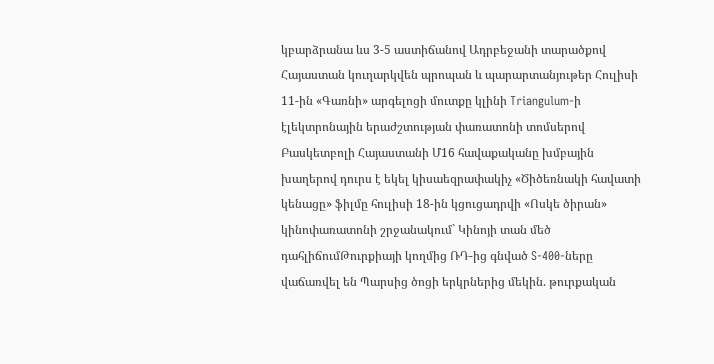կբարձրանա ևս 3-5 աստիճանով Ադրբեջանի տարածքով Հայաստան կուղարկվեն պրոպան և պարարտանյութեր Հուլիսի 11-ին «Գառնի» արգելոցի մուտքը կլինի Triangulum-ի էլեկտրոնային երաժշտության փառատոնի տոմսերով Բասկետբոլի Հայաստանի Մ16 հավաքականը խմբային խաղերով դուրս է եկել կիսաեզրափակիչ «Ծիծեռնակի հավատի կենացը» ֆիլմը հուլիսի 18-ին կցուցադրվի «Ոսկե ծիրան» կինոփառատոնի շրջանակում` Կինոյի տան մեծ դահլիճումԹուրքիայի կողմից ՌԴ-ից գնված S-400-ները վաճառվել են Պարսից ծոցի երկրներից մեկին. թուրքական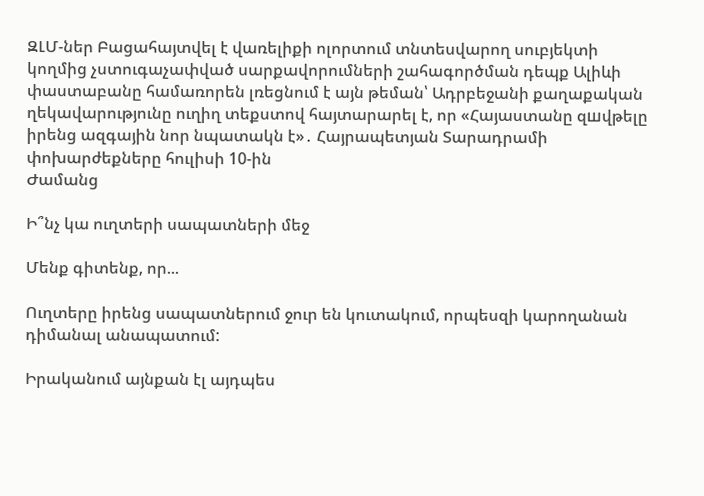ԶԼՄ-ներ Բացահայտվել է վառելիքի ոլորտում տնտեսվարող սուբյեկտի կողմից չստուգաչափված սարքավորումների շահագործման դեպք Ալիևի փաստաբանը համառորեն լռեցնում է այն թեման՝ Ադրբեջանի քաղաքական ղեկավարությունը ուղիղ տեքստով հայտարարել է, որ «Հայաստանը զшվթելը իրենց ազգային նոր նպատակն է»․ Հայրապետյան Տարադրամի փոխարժեքները հուլիսի 10-ին
Ժամանց

Ի՞նչ կա ուղտերի սապատների մեջ

Մենք գիտենք, որ...

Ուղտերը իրենց սապատներում ջուր են կուտակում, որպեսզի կարողանան դիմանալ անապատում:

Իրականում այնքան էլ այդպես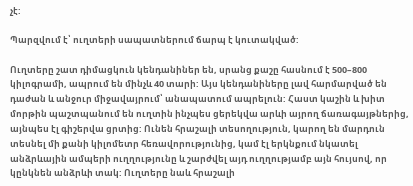չէ:

Պարզվում է՝ ուղտերի սապատներում ճարպ է կուտակված:

Ուղտերը շատ դիմացկուն կենդանիներ են, սրանց քաշը հասնում է 500–800 կիլոգրամի, ապրում են մինչև 40 տարի: Այս կենդանիները լավ հարմարված են դաժան և անջուր միջավայրում՝ անապատում ապրելուն: Հաստ կաշին և խիտ մորթին պաշտպանում են ուղտին ինչպես ցերեկվա արևի այրող ճառագայթներից, այնպես էլ գիշերվա ցրտից: Ունեն հրաշալի տեսողություն, կարող են մարդուն տեսնել մի քանի կիլոմետր հեռավորությունից, կամ էլ երկնքում նկատել անձրևային ամպերի ուղղությունը և շարժվել այդ ուղղությամբ այն հույսով, որ կընկնեն անձրևի տակ: Ուղտերը նաև հրաշալի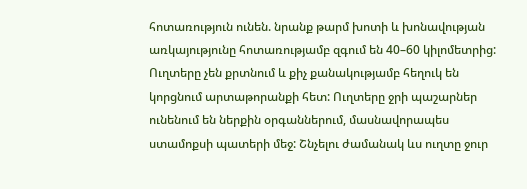հոտառություն ունեն. նրանք թարմ խոտի և խոնավության առկայությունը հոտառությամբ զգում են 40–60 կիլոմետրից: Ուղտերը չեն քրտնում և քիչ քանակությամբ հեղուկ են կորցնում արտաթորանքի հետ: Ուղտերը ջրի պաշարներ ունենում են ներքին օրգաններում, մասնավորապես ստամոքսի պատերի մեջ: Շնչելու ժամանակ ևս ուղտը ջուր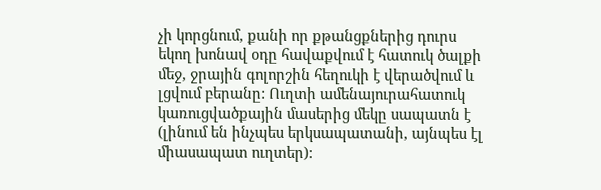չի կորցնում, քանի որ քթանցքներից դուրս եկող խոնավ օդը հավաքվում է հատուկ ծալքի մեջ, ջրային գոլորշին հեղուկի է վերածվում և լցվում բերանը: Ուղտի ամենայուրահատուկ կառուցվածքային մասերից մեկը սապատն է (լինում են ինչպես երկսապատանի, այնպես էլ միասապատ ուղտեր):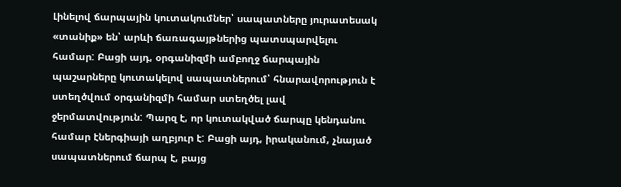Լինելով ճարպային կուտակումներ՝ սապատները յուրատեսակ «տանիք» են՝ արևի ճառագայթներից պատսպարվելու համար: Բացի այդ, օրգանիզմի ամբողջ ճարպային պաշարները կուտակելով սապատներում՝ հնարավորություն է ստեղծվում օրգանիզմի համար ստեղծել լավ ջերմատվություն: Պարզ է, որ կուտակված ճարպը կենդանու համար էներգիայի աղբյուր է: Բացի այդ, իրականում, չնայած սապատներում ճարպ է, բայց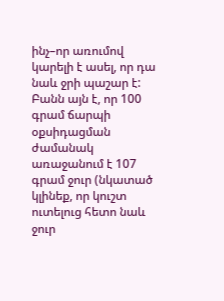ինչ–որ առումով կարելի է ասել, որ դա նաև ջրի պաշար է: Բանն այն է, որ 100 գրամ ճարպի օքսիդացման ժամանակ առաջանում է 107 գրամ ջուր (նկատած կլինեք, որ կուշտ ուտելուց հետո նաև ջուր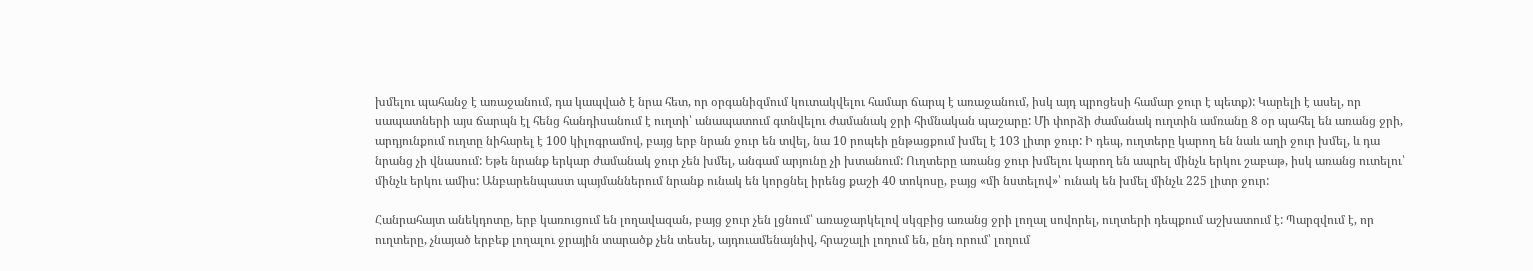խմելու պահանջ է առաջանում, դա կապված է նրա հետ, որ օրգանիզմում կուտակվելու համար ճարպ է առաջանում, իսկ այդ պրոցեսի համար ջուր է պետք): Կարելի է ասել, որ սապատների այս ճարպն էլ հենց հանդիսանում է ուղտի՝ անապատում գտնվելու ժամանակ ջրի հիմնական պաշարը: Մի փորձի ժամանակ ուղտին ամռանը 8 օր պահել են առանց ջրի, արդյունքում ուղտը նիհարել է 100 կիլոգրամով, բայց երբ նրան ջուր են տվել, նա 10 րոպեի ընթացքում խմել է 103 լիտր ջուր: Ի դեպ, ուղտերը կարող են նաև աղի ջուր խմել, և դա նրանց չի վնասում: Եթե նրանք երկար ժամանակ ջուր չեն խմել, անգամ արյունը չի խտանում: Ուղտերը առանց ջուր խմելու կարող են ապրել մինչև երկու շաբաթ, իսկ առանց ուտելու՝ մինչև երկու ամիս: Անբարենպաստ պայմաններում նրանք ունակ են կորցնել իրենց քաշի 40 տոկոսը, բայց «մի նստելով»՝ ունակ են խմել մինչև 225 լիտր ջուր:

Հանրահայտ անեկդոտը, երբ կառուցում են լողավազան, բայց ջուր չեն լցնում՝ առաջարկելով սկզբից առանց ջրի լողալ սովորել, ուղտերի դեպքում աշխատում է: Պարզվում է, որ ուղտերը, չնայած երբեք լողալու ջրային տարածք չեն տեսել, այդուամենայնիվ, հրաշալի լողում են, ընդ որում՝ լողում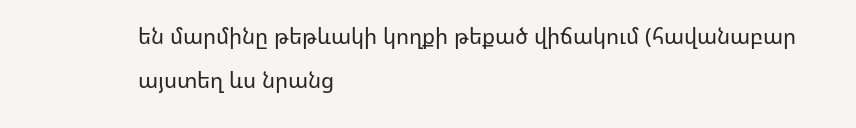են մարմինը թեթևակի կողքի թեքած վիճակում (հավանաբար այստեղ ևս նրանց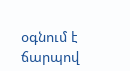օգնում է ճարպով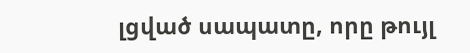լցված սապատը, որը թույլ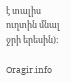է տալիս ուղտին մնալ ջրի երեսին):

Oragir.info